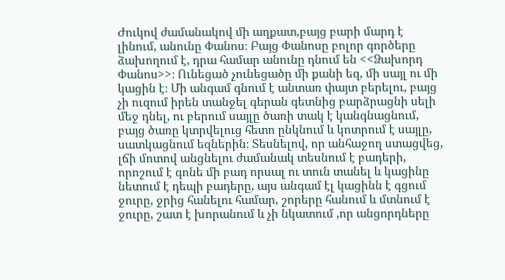Ժուկով ժամանակով մի աղքատ,բայց բարի մարդ է լինում, անունը Փանոս։ Բայց Փանոսը բոլոր գործերը ձախողում է, դրա համար անունը դնում են <<Ձախորդ Փանոս>>։ Ունեցած չունեցածը մի քանի եզ, մի սայլ ու մի կացին է։ Մի անգամ գնում է անտառ փայտ բերելու, բայց չի ուզում իրեն տանջել գերան գետնից բարձրացնի սելի մեջ դնել, ու բերում սայլը ծառի տակ է կանգնացնում, բայց ծառը կտրվելուց հետո ընկնում և կոտրում է սայլը, սատկացնում եզներին։ Տեսնելով, որ անհաջող ստացվեց, լճի մոտով անցնելու ժամանակ տեսնում է բադերի, որոշում է գոնե մի բադ որսալ ու տուն տանել և կացինը նետում է դեպի բադերը, այս անգամ էլ կացինն է գցում ջուրը, ջրից հանելու համար, շորերը հանում և մտնում է ջուրը, շատ է խորանում և չի նկատում ,որ անցորդները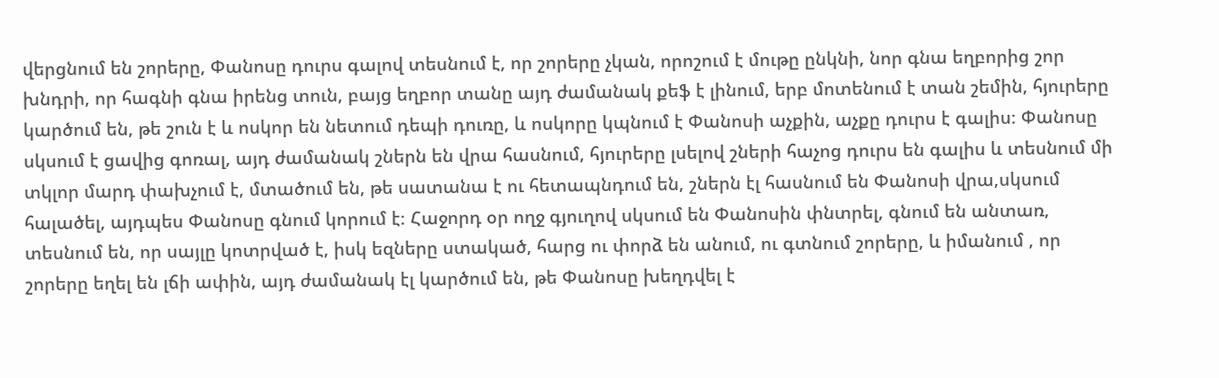վերցնում են շորերը, Փանոսը դուրս գալով տեսնում է, որ շորերը չկան, որոշում է մութը ընկնի, նոր գնա եղբորից շոր խնդրի, որ հագնի գնա իրենց տուն, բայց եղբոր տանը այդ ժամանակ քեֆ է լինում, երբ մոտենում է տան շեմին, հյուրերը կարծում են, թե շուն է և ոսկոր են նետում դեպի դուռը, և ոսկորը կպնում է Փանոսի աչքին, աչքը դուրս է գալիս։ Փանոսը սկսում է ցավից գոռալ, այդ ժամանակ շներն են վրա հասնում, հյուրերը լսելով շների հաչոց դուրս են գալիս և տեսնում մի տկլոր մարդ փախչում է, մտածում են, թե սատանա է ու հետապնդում են, շներն էլ հասնում են Փանոսի վրա,սկսում հալածել, այդպես Փանոսը գնում կորում է։ Հաջորդ օր ողջ գյուղով սկսում են Փանոսին փնտրել, գնում են անտառ, տեսնում են, որ սայլը կոտրված է, իսկ եզները ստակած, հարց ու փորձ են անում, ու գտնում շորերը, և իմանում , որ շորերը եղել են լճի ափին, այդ ժամանակ էլ կարծում են, թե Փանոսը խեղդվել է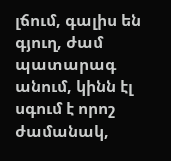լճում, գալիս են գյուղ, ժամ պատարագ անում, կինն էլ սգում է որոշ ժամանակ,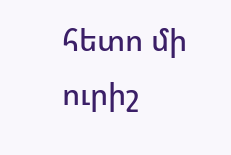հետո մի ուրիշ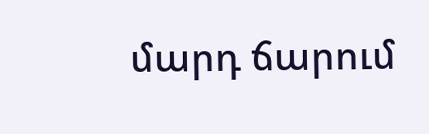մարդ ճարում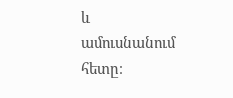և ամուսնանում հետը։